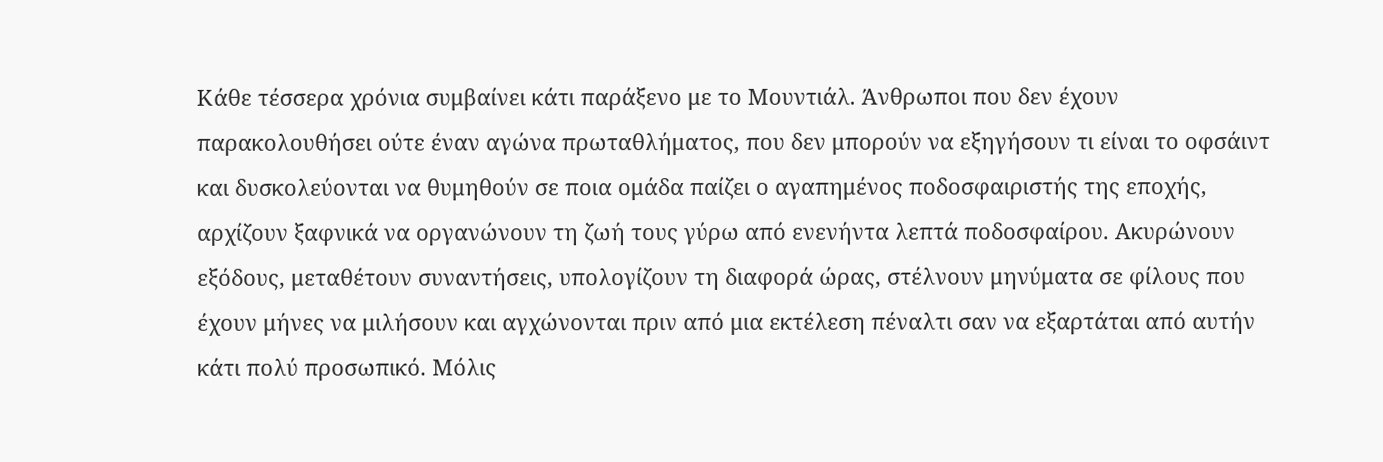Κάθε τέσσερα χρόνια συμβαίνει κάτι παράξενο με το Μουντιάλ. Άνθρωποι που δεν έχουν παρακολουθήσει ούτε έναν αγώνα πρωταθλήματος, που δεν μπορούν να εξηγήσουν τι είναι το οφσάιντ και δυσκολεύονται να θυμηθούν σε ποια ομάδα παίζει ο αγαπημένος ποδοσφαιριστής της εποχής, αρχίζουν ξαφνικά να οργανώνουν τη ζωή τους γύρω από ενενήντα λεπτά ποδοσφαίρου. Ακυρώνουν εξόδους, μεταθέτουν συναντήσεις, υπολογίζουν τη διαφορά ώρας, στέλνουν μηνύματα σε φίλους που έχουν μήνες να μιλήσουν και αγχώνονται πριν από μια εκτέλεση πέναλτι σαν να εξαρτάται από αυτήν κάτι πολύ προσωπικό. Μόλις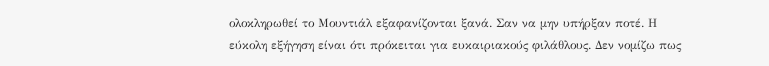ολοκληρωθεί το Μουντιάλ εξαφανίζονται ξανά. Σαν να μην υπήρξαν ποτέ. Η εύκολη εξήγηση είναι ότι πρόκειται για ευκαιριακούς φιλάθλους. Δεν νομίζω πως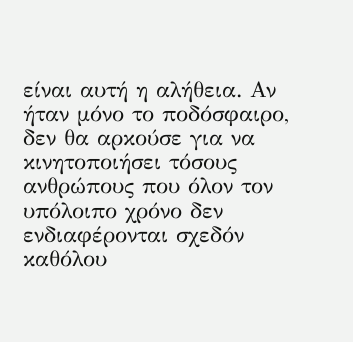είναι αυτή η αλήθεια. Αν ήταν μόνο το ποδόσφαιρο, δεν θα αρκούσε για να κινητοποιήσει τόσους ανθρώπους που όλον τον υπόλοιπο χρόνο δεν ενδιαφέρονται σχεδόν καθόλου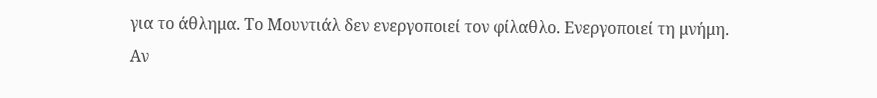για το άθλημα. Το Μουντιάλ δεν ενεργοποιεί τον φίλαθλο. Ενεργοποιεί τη μνήμη.
Αν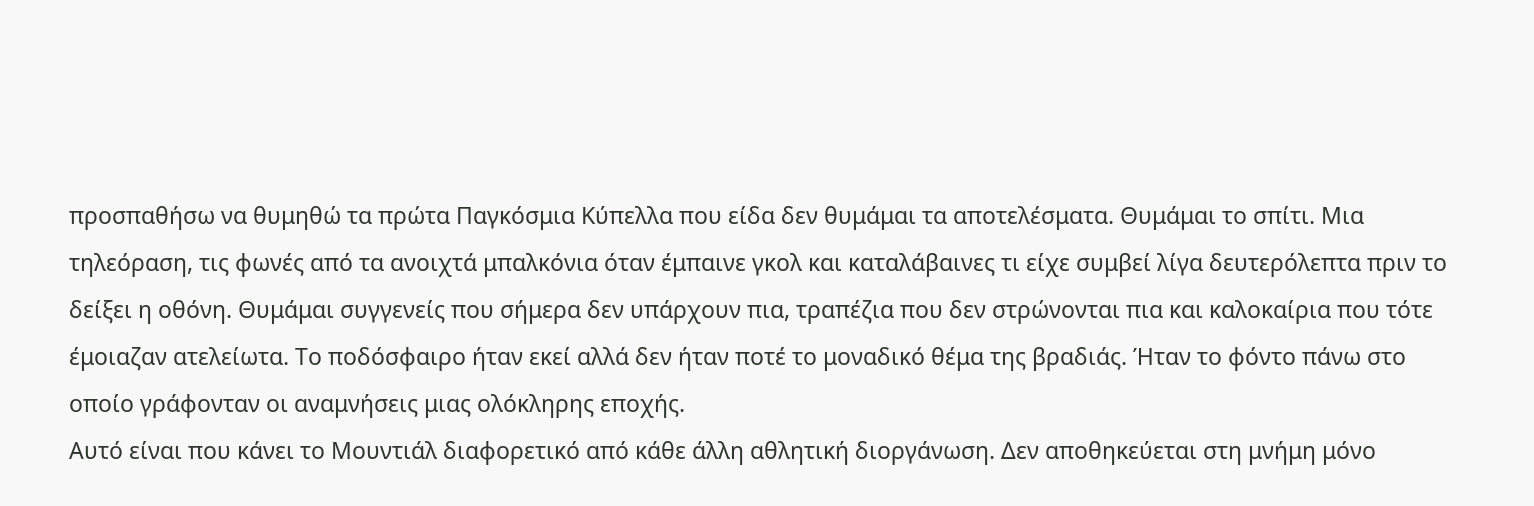προσπαθήσω να θυμηθώ τα πρώτα Παγκόσμια Κύπελλα που είδα δεν θυμάμαι τα αποτελέσματα. Θυμάμαι το σπίτι. Μια τηλεόραση, τις φωνές από τα ανοιχτά μπαλκόνια όταν έμπαινε γκολ και καταλάβαινες τι είχε συμβεί λίγα δευτερόλεπτα πριν το δείξει η οθόνη. Θυμάμαι συγγενείς που σήμερα δεν υπάρχουν πια, τραπέζια που δεν στρώνονται πια και καλοκαίρια που τότε έμοιαζαν ατελείωτα. Το ποδόσφαιρο ήταν εκεί αλλά δεν ήταν ποτέ το μοναδικό θέμα της βραδιάς. Ήταν το φόντο πάνω στο οποίο γράφονταν οι αναμνήσεις μιας ολόκληρης εποχής.
Αυτό είναι που κάνει το Μουντιάλ διαφορετικό από κάθε άλλη αθλητική διοργάνωση. Δεν αποθηκεύεται στη μνήμη μόνο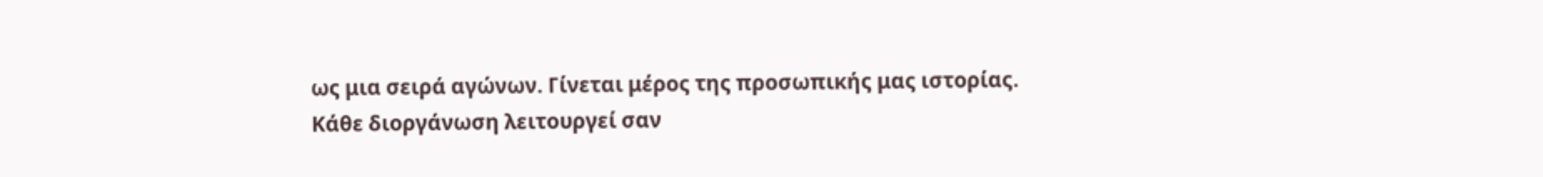ως μια σειρά αγώνων. Γίνεται μέρος της προσωπικής μας ιστορίας. Κάθε διοργάνωση λειτουργεί σαν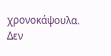χρονοκάψουλα. Δεν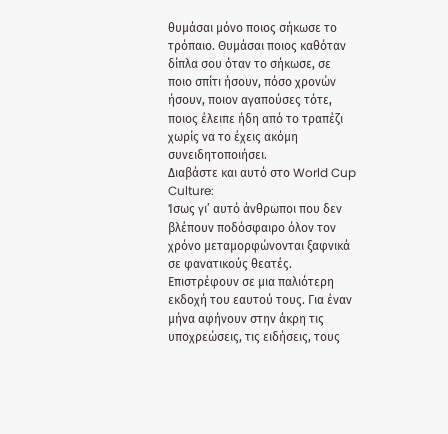θυμάσαι μόνο ποιος σήκωσε το τρόπαιο. Θυμάσαι ποιος καθόταν δίπλα σου όταν το σήκωσε, σε ποιο σπίτι ήσουν, πόσο χρονών ήσουν, ποιον αγαπούσες τότε, ποιος έλειπε ήδη από το τραπέζι χωρίς να το έχεις ακόμη συνειδητοποιήσει.
Διαβάστε και αυτό στο World Cup Culture:
Ίσως γι’ αυτό άνθρωποι που δεν βλέπουν ποδόσφαιρο όλον τον χρόνο μεταμορφώνονται ξαφνικά σε φανατικούς θεατές. Επιστρέφουν σε μια παλιότερη εκδοχή του εαυτού τους. Για έναν μήνα αφήνουν στην άκρη τις υποχρεώσεις, τις ειδήσεις, τους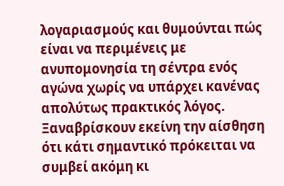λογαριασμούς και θυμούνται πώς είναι να περιμένεις με ανυπομονησία τη σέντρα ενός αγώνα χωρίς να υπάρχει κανένας απολύτως πρακτικός λόγος. Ξαναβρίσκουν εκείνη την αίσθηση ότι κάτι σημαντικό πρόκειται να συμβεί ακόμη κι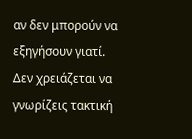αν δεν μπορούν να εξηγήσουν γιατί. Δεν χρειάζεται να γνωρίζεις τακτική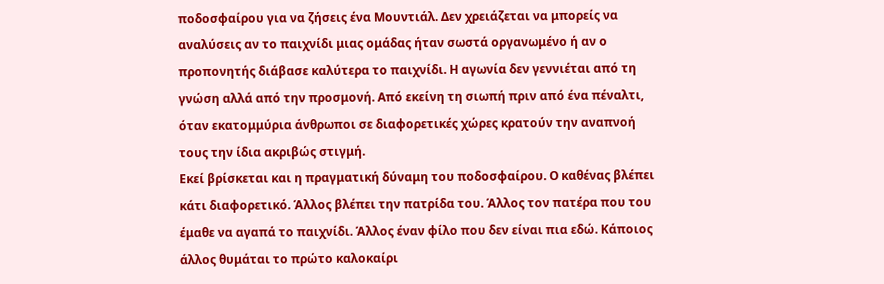ποδοσφαίρου για να ζήσεις ένα Μουντιάλ. Δεν χρειάζεται να μπορείς να αναλύσεις αν το παιχνίδι μιας ομάδας ήταν σωστά οργανωμένο ή αν ο προπονητής διάβασε καλύτερα το παιχνίδι. Η αγωνία δεν γεννιέται από τη γνώση αλλά από την προσμονή. Από εκείνη τη σιωπή πριν από ένα πέναλτι, όταν εκατομμύρια άνθρωποι σε διαφορετικές χώρες κρατούν την αναπνοή τους την ίδια ακριβώς στιγμή.
Εκεί βρίσκεται και η πραγματική δύναμη του ποδοσφαίρου. Ο καθένας βλέπει κάτι διαφορετικό. Άλλος βλέπει την πατρίδα του. Άλλος τον πατέρα που του έμαθε να αγαπά το παιχνίδι. Άλλος έναν φίλο που δεν είναι πια εδώ. Κάποιος άλλος θυμάται το πρώτο καλοκαίρι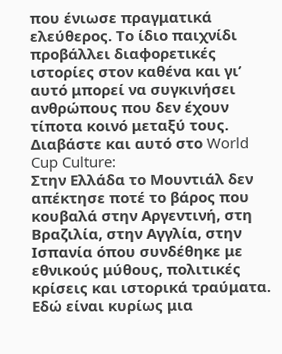που ένιωσε πραγματικά ελεύθερος. Το ίδιο παιχνίδι προβάλλει διαφορετικές ιστορίες στον καθένα και γι’ αυτό μπορεί να συγκινήσει ανθρώπους που δεν έχουν τίποτα κοινό μεταξύ τους.
Διαβάστε και αυτό στο World Cup Culture:
Στην Ελλάδα το Μουντιάλ δεν απέκτησε ποτέ το βάρος που κουβαλά στην Αργεντινή, στη Βραζιλία, στην Αγγλία, στην Ισπανία όπου συνδέθηκε με εθνικούς μύθους, πολιτικές κρίσεις και ιστορικά τραύματα. Εδώ είναι κυρίως μια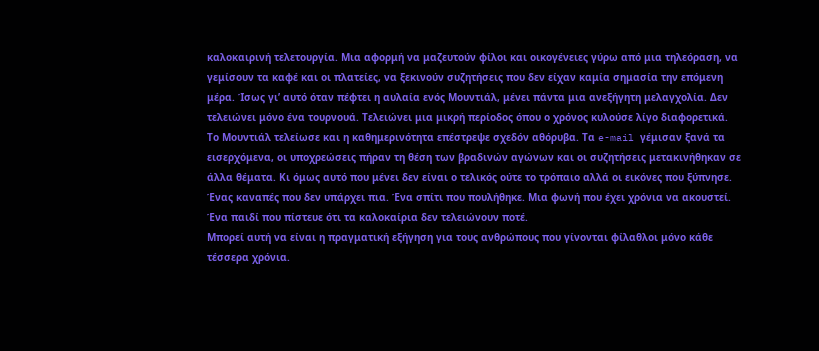καλοκαιρινή τελετουργία. Μια αφορμή να μαζευτούν φίλοι και οικογένειες γύρω από μια τηλεόραση, να γεμίσουν τα καφέ και οι πλατείες, να ξεκινούν συζητήσεις που δεν είχαν καμία σημασία την επόμενη μέρα. Ίσως γι’ αυτό όταν πέφτει η αυλαία ενός Μουντιάλ, μένει πάντα μια ανεξήγητη μελαγχολία. Δεν τελειώνει μόνο ένα τουρνουά. Τελειώνει μια μικρή περίοδος όπου ο χρόνος κυλούσε λίγο διαφορετικά.
Το Μουντιάλ τελείωσε και η καθημερινότητα επέστρεψε σχεδόν αθόρυβα. Τα e-mail γέμισαν ξανά τα εισερχόμενα, οι υποχρεώσεις πήραν τη θέση των βραδινών αγώνων και οι συζητήσεις μετακινήθηκαν σε άλλα θέματα. Κι όμως αυτό που μένει δεν είναι ο τελικός ούτε το τρόπαιο αλλά οι εικόνες που ξύπνησε. Ένας καναπές που δεν υπάρχει πια. Ένα σπίτι που πουλήθηκε. Μια φωνή που έχει χρόνια να ακουστεί. Ένα παιδί που πίστευε ότι τα καλοκαίρια δεν τελειώνουν ποτέ.
Μπορεί αυτή να είναι η πραγματική εξήγηση για τους ανθρώπους που γίνονται φίλαθλοι μόνο κάθε τέσσερα χρόνια.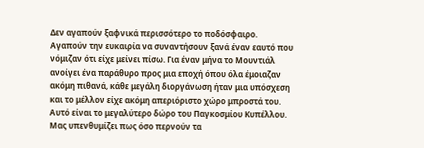Δεν αγαπούν ξαφνικά περισσότερο το ποδόσφαιρο. Αγαπούν την ευκαιρία να συναντήσουν ξανά έναν εαυτό που νόμιζαν ότι είχε μείνει πίσω. Για έναν μήνα το Μουντιάλ ανοίγει ένα παράθυρο προς μια εποχή όπου όλα έμοιαζαν ακόμη πιθανά, κάθε μεγάλη διοργάνωση ήταν μια υπόσχεση και το μέλλον είχε ακόμη απεριόριστο χώρο μπροστά του. Αυτό είναι το μεγαλύτερο δώρο του Παγκοσμίου Κυπέλλου. Μας υπενθυμίζει πως όσο περνούν τα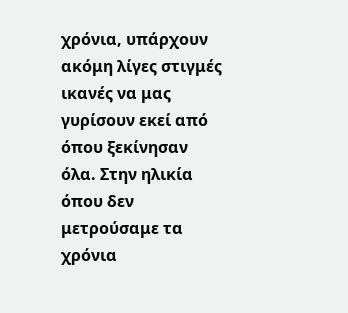χρόνια, υπάρχουν ακόμη λίγες στιγμές ικανές να μας γυρίσουν εκεί από όπου ξεκίνησαν όλα. Στην ηλικία όπου δεν μετρούσαμε τα χρόνια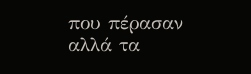που πέρασαν αλλά τα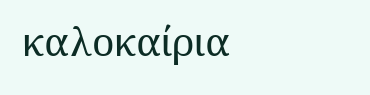καλοκαίρια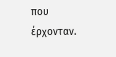που έρχονταν.